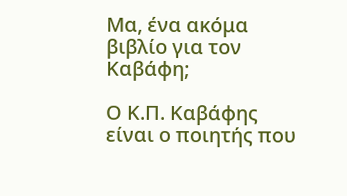Μα, ένα ακόμα βιβλίο για τον Καβάφη;

Ο Κ.Π. Καβάφης είναι ο ποιητής που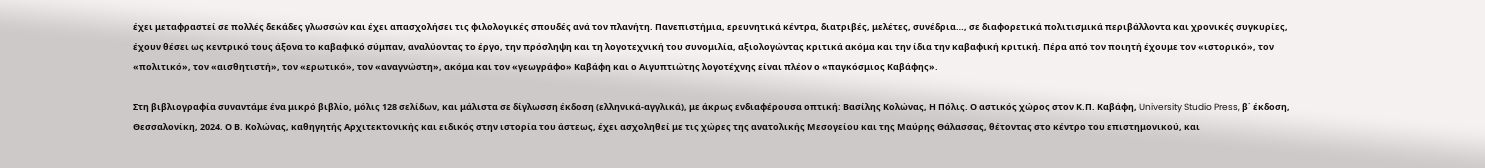έχει μεταφραστεί σε πολλές δεκάδες γλωσσών και έχει απασχολήσει τις φιλολογικές σπουδές ανά τον πλανήτη. Πανεπιστήμια, ερευνητικά κέντρα, διατριβές, μελέτες, συνέδρια…, σε διαφορετικά πολιτισμικά περιβάλλοντα και χρονικές συγκυρίες, έχουν θέσει ως κεντρικό τους άξονα το καβαφικό σύμπαν, αναλύοντας το έργο, την πρόσληψη και τη λογοτεχνική του συνομιλία, αξιολογώντας κριτικά ακόμα και την ίδια την καβαφική κριτική. Πέρα από τον ποιητή έχουμε τον «ιστορικό», τον «πολιτικό», τον «αισθητιστή», τον «ερωτικό», τον «αναγνώστη», ακόμα και τον «γεωγράφο» Καβάφη και ο Αιγυπτιώτης λογοτέχνης είναι πλέον ο «παγκόσμιος Καβάφης».

Στη βιβλιογραφία συναντάμε ένα μικρό βιβλίο, μόλις 128 σελίδων, και μάλιστα σε δίγλωσση έκδοση (ελληνικά-αγγλικά), με άκρως ενδιαφέρουσα οπτική: Βασίλης Κολώνας, Η Πόλις. Ο αστικός χώρος στον Κ.Π. Καβάφη, University Studio Press, β΄ έκδοση, Θεσσαλονίκη, 2024. Ο Β. Κολώνας, καθηγητής Αρχιτεκτονικής και ειδικός στην ιστορία του άστεως, έχει ασχοληθεί με τις χώρες της ανατολικής Μεσογείου και της Μαύρης Θάλασσας, θέτοντας στο κέντρο του επιστημονικού, και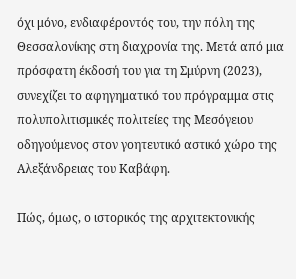όχι μόνο, ενδιαφέροντός του, την πόλη της Θεσσαλονίκης στη διαχρονία της. Μετά από μια πρόσφατη έκδοσή του για τη Σμύρνη (2023), συνεχίζει το αφηγηματικό του πρόγραμμα στις πολυπολιτισμικές πολιτείες της Μεσόγειου οδηγούμενος στον γοητευτικό αστικό χώρο της Αλεξάνδρειας του Καβάφη.

Πώς, όμως, ο ιστορικός της αρχιτεκτονικής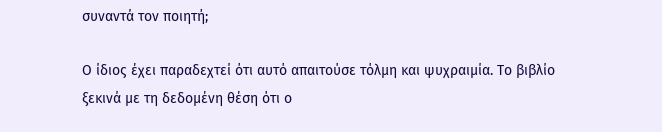συναντά τον ποιητή;

Ο ίδιος έχει παραδεχτεί ότι αυτό απαιτούσε τόλμη και ψυχραιμία. Το βιβλίο ξεκινά με τη δεδομένη θέση ότι ο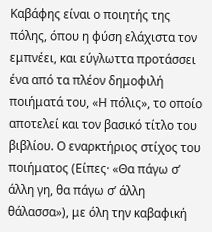Καβάφης είναι ο ποιητής της πόλης, όπου η φύση ελάχιστα τον εμπνέει, και εύγλωττα προτάσσει ένα από τα πλέον δημοφιλή ποιήματά του, «Η πόλις», το οποίο αποτελεί και τον βασικό τίτλο του βιβλίου. Ο εναρκτήριος στίχος του ποιήματος (Είπες· «Θα πάγω σ’ άλλη γη, θα πάγω σ’ άλλη θάλασσα»), με όλη την καβαφική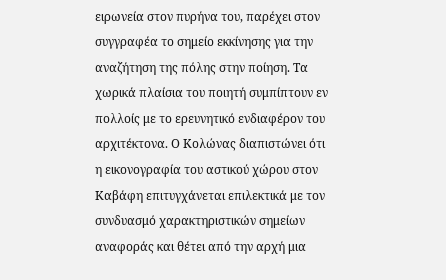ειρωνεία στον πυρήνα του, παρέχει στον συγγραφέα το σημείο εκκίνησης για την αναζήτηση της πόλης στην ποίηση. Τα χωρικά πλαίσια του ποιητή συμπίπτουν εν πολλοίς με το ερευνητικό ενδιαφέρον του αρχιτέκτονα. Ο Κολώνας διαπιστώνει ότι η εικονογραφία του αστικού χώρου στον Καβάφη επιτυγχάνεται επιλεκτικά με τον συνδυασμό χαρακτηριστικών σημείων αναφοράς και θέτει από την αρχή μια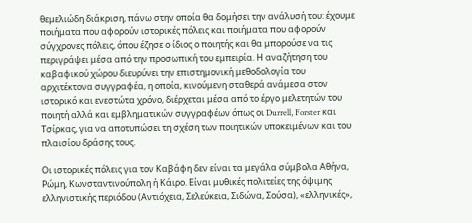θεμελιώδη διάκριση, πάνω στην οποία θα δομήσει την ανάλυσή του: έχουμε ποιήματα που αφορούν ιστορικές πόλεις και ποιήματα που αφορούν σύγχρονες πόλεις, όπου έζησε ο ίδιος ο ποιητής και θα μπορούσε να τις περιγράψει μέσα από την προσωπική του εμπειρία. Η αναζήτηση του καβαφικού χώρου διευρύνει την επιστημονική μεθοδολογία του αρχιτέκτονα συγγραφέα, η οποία, κινούμενη σταθερά ανάμεσα στον ιστορικό και ενεστώτα χρόνο, διέρχεται μέσα από το έργο μελετητών του ποιητή αλλά και εμβληματικών συγγραφέων όπως οι Durrell, Forster και Τσίρκας, για να αποτυπώσει τη σχέση των ποιητικών υποκειμένων και του πλαισίου δράσης τους.

Οι ιστορικές πόλεις για τον Καβάφη δεν είναι τα μεγάλα σύμβολα Αθήνα, Ρώμη, Κωνσταντινούπολη ή Κάιρο. Είναι μυθικές πολιτείες της όψιμης ελληνιστικής περιόδου (Αντιόχεια, Σελεύκεια, Σιδώνα, Σούσα), «ελληνικές»,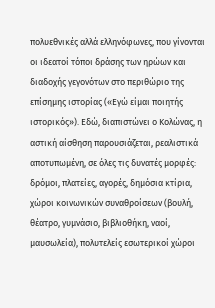πολυεθνικές αλλά ελληνόφωνες, που γίνονται οι ιδεατοί τόποι δράσης των ηρώων και διαδοχής γεγονότων στο περιθώριο της επίσημης ιστορίας («Εγώ είμαι ποιητής ιστορικός»). Εδώ, διαπιστώνει ο Κολώνας, η αστική αίσθηση παρουσιάζεται, ρεαλιστικά αποτυπωμένη, σε όλες τις δυνατές μορφές: δρόμοι, πλατείες, αγορές, δημόσια κτίρια, χώροι κοινωνικών συναθροίσεων (βουλή, θέατρο, γυμνάσιο, βιβλιοθήκη, ναοί, μαυσωλεία), πολυτελείς εσωτερικοί χώροι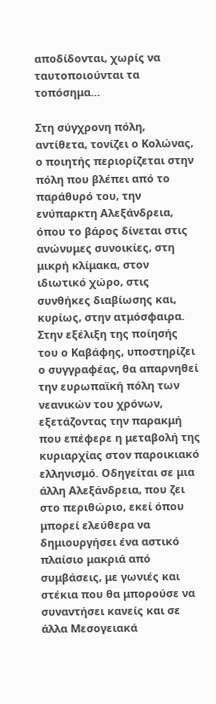αποδίδονται, χωρίς να ταυτοποιούνται τα τοπόσημα…

Στη σύγχρονη πόλη, αντίθετα, τονίζει ο Κολώνας, ο ποιητής περιορίζεται στην πόλη που βλέπει από το παράθυρό του, την ενύπαρκτη Αλεξάνδρεια, όπου το βάρος δίνεται στις ανώνυμες συνοικίες, στη μικρή κλίμακα, στον ιδιωτικό χώρο, στις συνθήκες διαβίωσης και, κυρίως, στην ατμόσφαιρα. Στην εξέλιξη της ποίησής του ο Καβάφης, υποστηρίζει ο συγγραφέας, θα απαρνηθεί την ευρωπαϊκή πόλη των νεανικών του χρόνων, εξετάζοντας την παρακμή που επέφερε η μεταβολή της κυριαρχίας στον παροικιακό ελληνισμό. Οδηγείται σε μια άλλη Αλεξάνδρεια, που ζει στο περιθώριο, εκεί όπου μπορεί ελεύθερα να δημιουργήσει ένα αστικό πλαίσιο μακριά από συμβάσεις, με γωνιές και στέκια που θα μπορούσε να συναντήσει κανείς και σε άλλα Μεσογειακά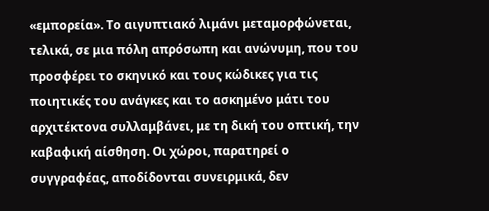«εμπορεία». Το αιγυπτιακό λιμάνι μεταμορφώνεται, τελικά, σε μια πόλη απρόσωπη και ανώνυμη, που του προσφέρει το σκηνικό και τους κώδικες για τις ποιητικές του ανάγκες και το ασκημένο μάτι του αρχιτέκτονα συλλαμβάνει, με τη δική του οπτική, την καβαφική αίσθηση. Οι χώροι, παρατηρεί ο συγγραφέας, αποδίδονται συνειρμικά, δεν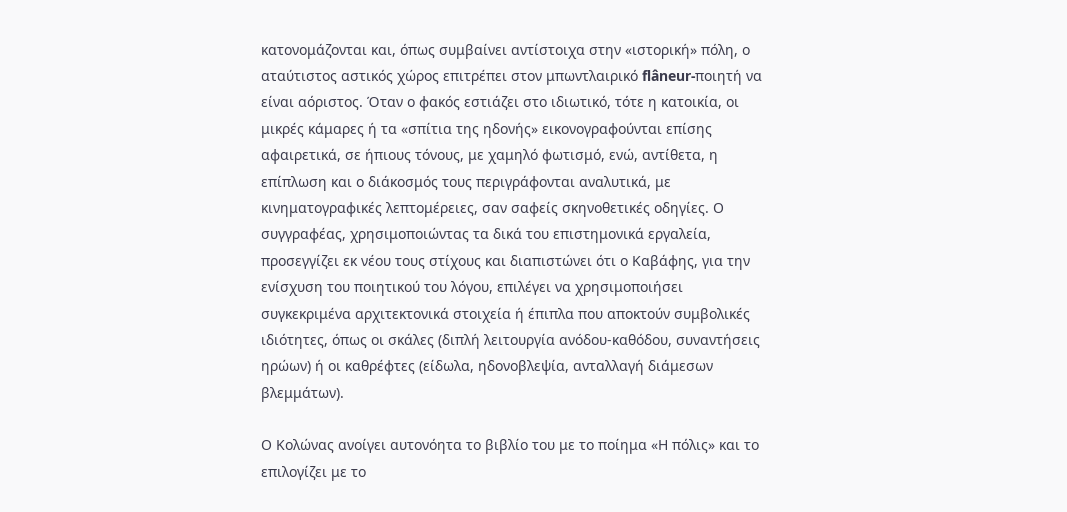κατονομάζονται και, όπως συμβαίνει αντίστοιχα στην «ιστορική» πόλη, ο αταύτιστος αστικός χώρος επιτρέπει στον μπωντλαιρικό flâneur-ποιητή να είναι αόριστος. Όταν ο φακός εστιάζει στο ιδιωτικό, τότε η κατοικία, οι μικρές κάμαρες ή τα «σπίτια της ηδονής» εικονογραφούνται επίσης αφαιρετικά, σε ήπιους τόνους, με χαμηλό φωτισμό, ενώ, αντίθετα, η επίπλωση και ο διάκοσμός τους περιγράφονται αναλυτικά, με κινηματογραφικές λεπτομέρειες, σαν σαφείς σκηνοθετικές οδηγίες. Ο συγγραφέας, χρησιμοποιώντας τα δικά του επιστημονικά εργαλεία, προσεγγίζει εκ νέου τους στίχους και διαπιστώνει ότι ο Καβάφης, για την ενίσχυση του ποιητικού του λόγου, επιλέγει να χρησιμοποιήσει συγκεκριμένα αρχιτεκτονικά στοιχεία ή έπιπλα που αποκτούν συμβολικές ιδιότητες, όπως οι σκάλες (διπλή λειτουργία ανόδου-καθόδου, συναντήσεις ηρώων) ή οι καθρέφτες (είδωλα, ηδονοβλεψία, ανταλλαγή διάμεσων βλεμμάτων).

Ο Κολώνας ανοίγει αυτονόητα το βιβλίο του με το ποίημα «Η πόλις» και το επιλογίζει με το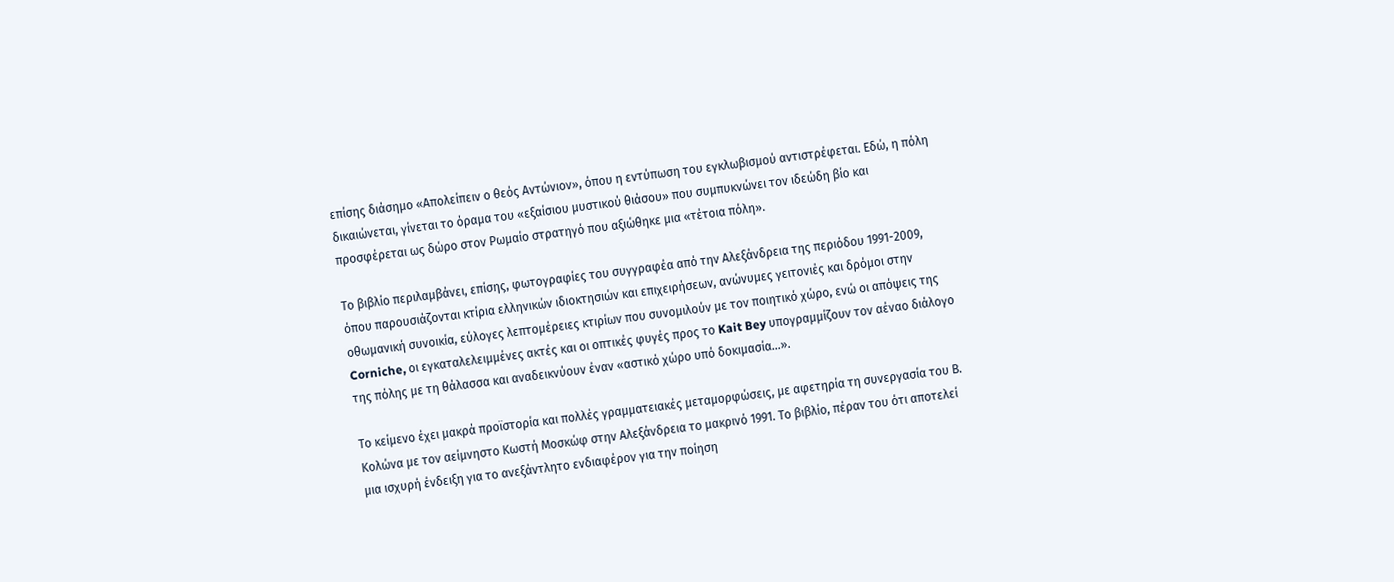επίσης διάσημο «Απολείπειν ο θεός Αντώνιον», όπου η εντύπωση του εγκλωβισμού αντιστρέφεται. Εδώ, η πόλη δικαιώνεται, γίνεται το όραμα του «εξαίσιου μυστικού θιάσου» που συμπυκνώνει τον ιδεώδη βίο και προσφέρεται ως δώρο στον Ρωμαίο στρατηγό που αξιώθηκε μια «τέτοια πόλη».

Το βιβλίο περιλαμβάνει, επίσης, φωτογραφίες του συγγραφέα από την Αλεξάνδρεια της περιόδου 1991-2009, όπου παρουσιάζονται κτίρια ελληνικών ιδιοκτησιών και επιχειρήσεων, ανώνυμες γειτονιές και δρόμοι στην οθωμανική συνοικία, εύλογες λεπτομέρειες κτιρίων που συνομιλούν με τον ποιητικό χώρο, ενώ οι απόψεις της Corniche, οι εγκαταλελειμμένες ακτές και οι οπτικές φυγές προς το Kait Bey υπογραμμίζουν τον αέναο διάλογο της πόλης με τη θάλασσα και αναδεικνύουν έναν «αστικό χώρο υπό δοκιμασία…».

Το κείμενο έχει μακρά προϊστορία και πολλές γραμματειακές μεταμορφώσεις, με αφετηρία τη συνεργασία του Β. Κολώνα με τον αείμνηστο Κωστή Μοσκώφ στην Αλεξάνδρεια το μακρινό 1991. Το βιβλίο, πέραν του ότι αποτελεί μια ισχυρή ένδειξη για το ανεξάντλητο ενδιαφέρον για την ποίηση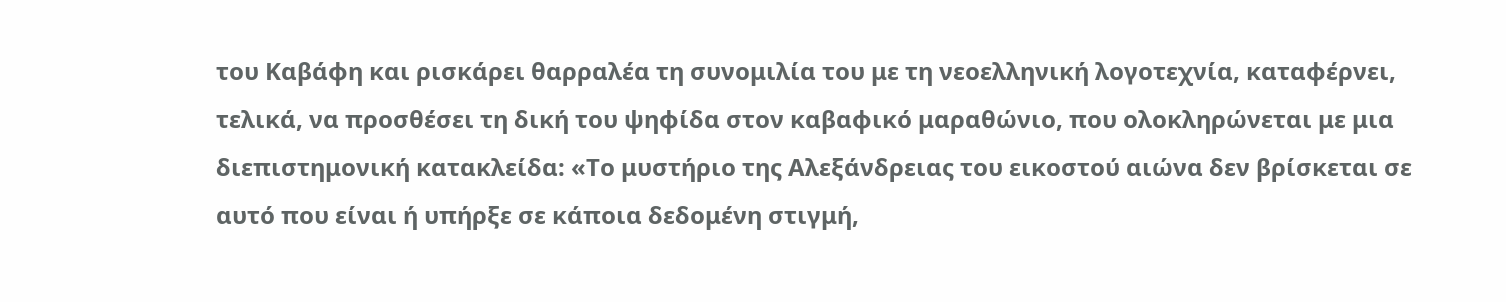του Καβάφη και ρισκάρει θαρραλέα τη συνομιλία του με τη νεοελληνική λογοτεχνία, καταφέρνει, τελικά, να προσθέσει τη δική του ψηφίδα στον καβαφικό μαραθώνιο, που ολοκληρώνεται με μια διεπιστημονική κατακλείδα: «Το μυστήριο της Αλεξάνδρειας του εικοστού αιώνα δεν βρίσκεται σε αυτό που είναι ή υπήρξε σε κάποια δεδομένη στιγμή,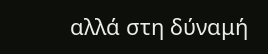αλλά στη δύναμή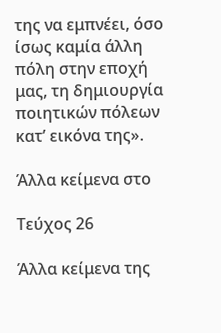της να εμπνέει, όσο ίσως καμία άλλη πόλη στην εποχή μας, τη δημιουργία ποιητικών πόλεων κατ’ εικόνα της».

Άλλα κείμενα στο

Τεύχος 26

Άλλα κείμενα της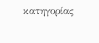κατηγορίας